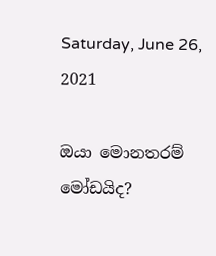Saturday, June 26, 2021

ඔයා මොනතරම් මෝඩයිද?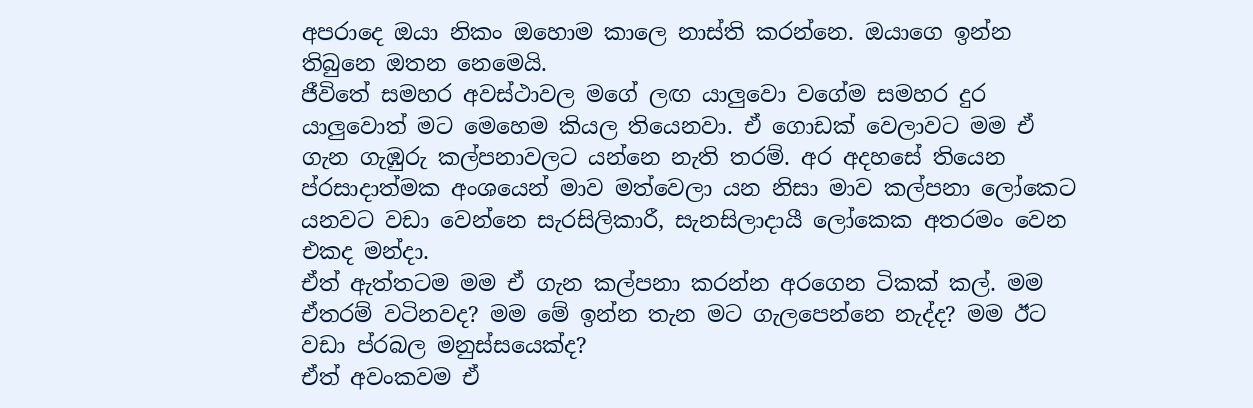අපරාදෙ ඔයා නිකං ඔහොම කාලෙ නාස්ති කරන්නෙ. ඔයාගෙ ඉන්න තිබුනෙ ඔතන නෙමෙයි.
ජීවිතේ සමහර අවස්ථාවල මගේ ලඟ යාලුවො වගේම සමහර දුර යාලුවොත් මට මෙහෙම කියල තියෙනවා. ඒ ගොඩක් වෙලාවට මම ඒ ගැන ගැඹුරු කල්පනාවලට යන්නෙ නැති තරම්. අර අදහසේ තියෙන ප්රසාදාත්මක අංශයෙන් මාව මත්වෙලා යන නිසා මාව කල්පනා ලෝකෙට යනවට වඩා වෙන්නෙ සැරසිලිකාරී, සැනසිලාදායී ලෝකෙක අතරමං වෙන එකද මන්දා.
ඒත් ඇත්තටම මම ඒ ගැන කල්පනා කරන්න අරගෙන ටිකක් කල්. මම ඒතරම් වටිනවද? මම මේ ඉන්න තැන මට ගැලපෙන්නෙ නැද්ද? මම ඊට වඩා ප්රබල මනුස්සයෙක්ද?
ඒත් අවංකවම ඒ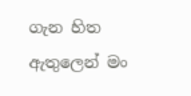ගැන හිත ඇතුලෙන් මං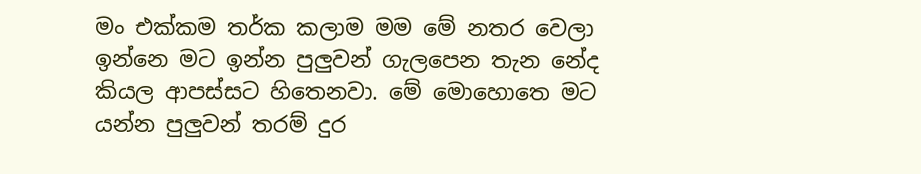මං එක්කම තර්ක කලාම මම මේ නතර වෙලා ඉන්නෙ මට ඉන්න පුලුවන් ගැලපෙන තැන නේද කියල ආපස්සට හිතෙනවා. මේ මොහොතෙ මට යන්න පුලුවන් තරම් දුර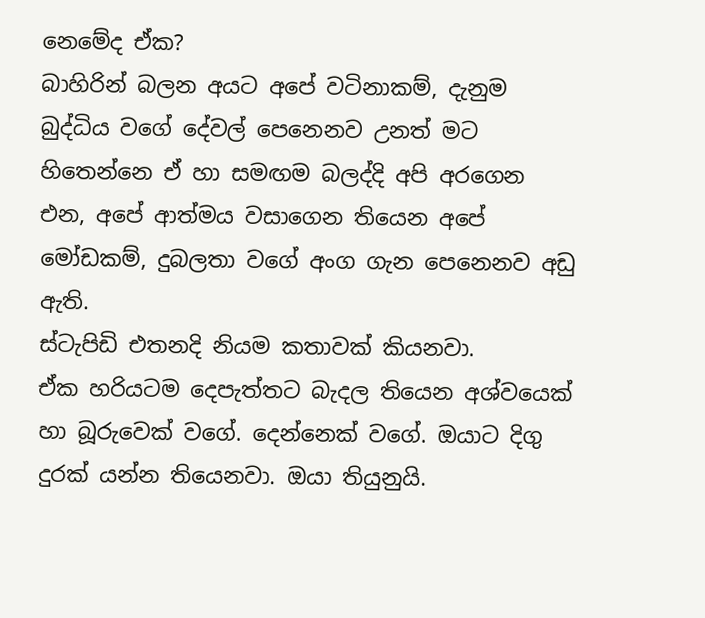නෙමේද ඒක?
බාහිරින් බලන අයට අපේ වටිනාකම්, දැනුම බුද්ධිය වගේ දේවල් පෙනෙනව උනත් මට හිතෙන්නෙ ඒ හා සමඟම බලද්දි අපි අරගෙන එන, අපේ ආත්මය වසාගෙන තියෙන අපේ මෝඩකම්, දුබලතා වගේ අංග ගැන පෙනෙනව අඩු ඇති.
ස්ටැපිඩි එතනදි නියම කතාවක් කියනවා.
ඒක හරියටම දෙපැත්තට බැදල තියෙන අශ්වයෙක් හා බූරුවෙක් වගේ. දෙන්නෙක් වගේ. ඔයාට දිගු දුරක් යන්න තියෙනවා. ඔයා තියුනුයි.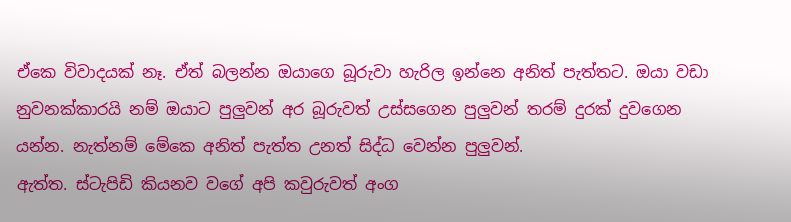ඒකෙ විවාදයක් නෑ. ඒත් බලන්න ඔයාගෙ බූරුවා හැරිල ඉන්නෙ අනිත් පැත්තට. ඔයා වඩා නුවනක්කාරයි නම් ඔයාට පුලුවන් අර බූරුවත් උස්සගෙන පුලුවන් තරම් දුරක් දුවගෙන යන්න. නැත්නම් මේකෙ අනිත් පැත්ත උනත් සිද්ධ වෙන්න පුලුවන්.
ඇත්ත. ස්ටැපිඩි කියනව වගේ අපි කවුරුවත් අංග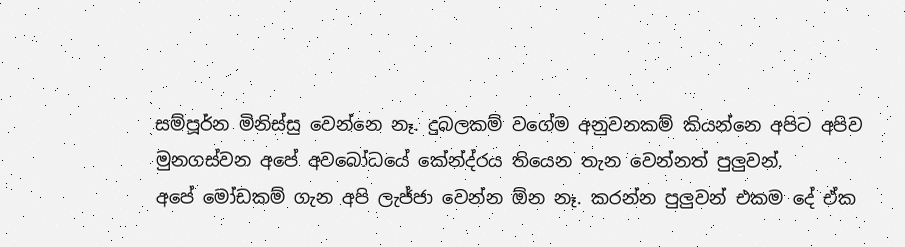සම්පූර්න මිනිස්සු වෙන්නෙ නෑ. දුබලකම් වගේම අනුවනකම් කියන්නෙ අපිට අපිව මුනගස්වන අපේ අවබෝධයේ කේන්ද්රය තියෙන තැන වෙන්නත් පුලුවන්.
අපේ මෝඩකම් ගැන අපි ලැජ්ජා වෙන්න ඕන නෑ. කරන්න පුලුවන් එකම දේ ඒක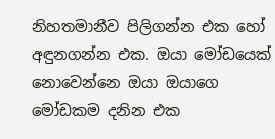නිහතමානීව පිලිගන්න එක හෝ අඳුනගන්න එක. ඔයා මෝඩයෙක් නොවෙන්නෙ ඔයා ඔයාගෙ මෝඩකම දනින එක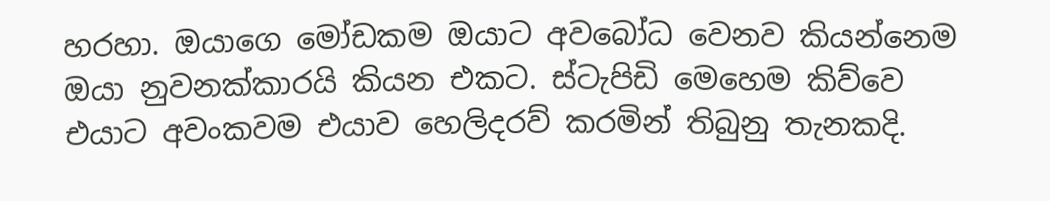හරහා. ඔයාගෙ මෝඩකම ඔයාට අවබෝධ වෙනව කියන්නෙම ඔයා නුවනක්කාරයි කියන එකට. ස්ටැපිඩි මෙහෙම කිව්වෙ එයාට අවංකවම එයාව හෙලිදරව් කරමින් තිබුනු තැනකදි.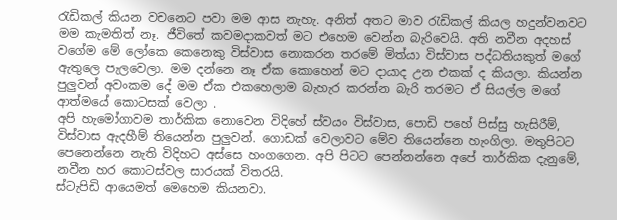රැඩිකල් කියන වචනෙට පවා මම ආස නැහැ. අනිත් අතට මාව රැඩිකල් කියල හදුන්වනවට මම කැමතිත් නෑ. ජීවිතේ කවමදාකවත් මට එහෙම වෙන්න බැරිවෙයි. අති නවීන අදහස් වගේම මේ ලෝකෙ කෙනෙකු විස්වාස නොකරන තරමේ මිත්යා විස්වාස පද්ධතියකුත් මගේ ඇතුලෙ පැලවෙලා. මම දන්නෙ නෑ ඒක කොහෙන් මට දායාද උන එකක් ද කියලා. කියන්න පුලුවන් අවංකම දේ මම ඒක එකහෙලාම බැහැර කරන්න බැරි තරමට ඒ සියල්ල මගේ ආත්මයේ කොටසක් වෙලා .
අපි හැමෝගාවම තාර්කික නොවෙන විදිහේ ස්වයං විස්වාස, පොඩි පහේ පිස්සු හැසිරීම්, විස්වාස ඇදහීම් තියෙන්න පුලුවන්. ගොඩක් වෙලාවට මේව තියෙන්නෙ හැංගිලා. මතුපිටට පෙනෙන්නෙ නැති විදිහට අස්සෙ හංගගෙන. අපි පිටට පෙන්නන්නෙ අපේ තාර්කික දැනුමේ, නවීන හර කොටස්වල සාරයක් විතරයි.
ස්ටැපිඩි ආයෙමත් මෙහෙම කියනවා.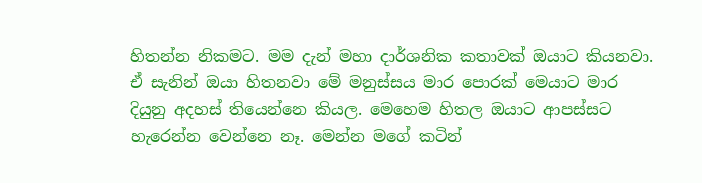හිතන්න නිකමට. මම දැන් මහා දාර්ශනික කතාවක් ඔයාට කියනවා. ඒ සැනින් ඔයා හිතනවා මේ මනුස්සය මාර පොරක් මෙයාට මාර දියුනු අදහස් තියෙන්නෙ කියල. මෙහෙම හිතල ඔයාට ආපස්සට හැරෙන්න වෙන්නෙ නෑ. මෙන්න මගේ කටින්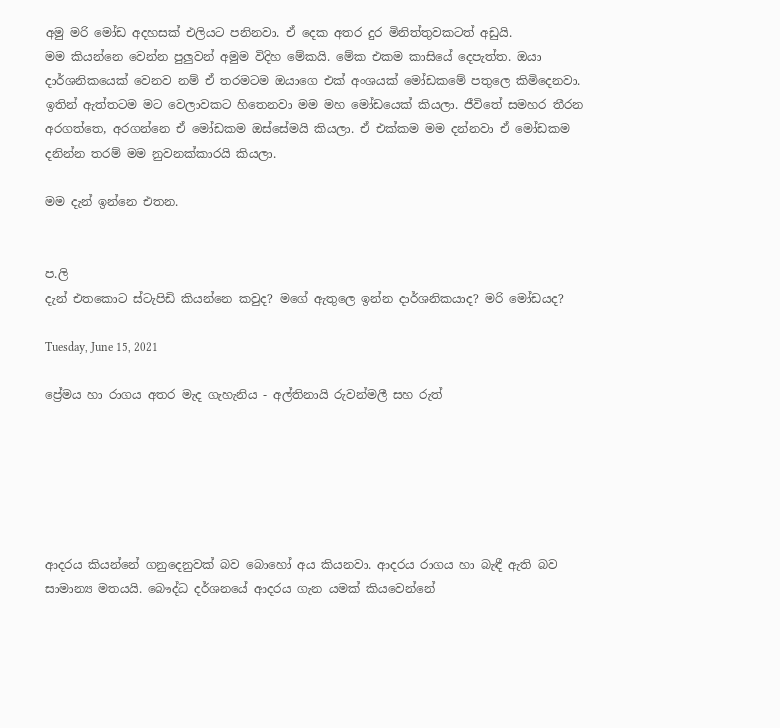අමු මරි මෝඩ අදහසක් එලියට පනිනවා. ඒ දෙක අතර දුර මිනිත්තුවකටත් අඩුයි.
මම කියන්නෙ වෙන්න පුලුවන් අමුම විදිහ මේකයි. මේක එකම කාසියේ දෙපැත්ත. ඔයා දාර්ශනිකයෙක් වෙනව නම් ඒ තරමටම ඔයාගෙ එක් අංශයක් මෝඩකමේ පතුලෙ කිමිදෙනවා.
ඉතින් ඇත්තටම මට වෙලාවකට හිතෙනවා මම මහ මෝඩයෙක් කියලා. ජීවිතේ සමහර තීරන අරගත්තෙ, අරගන්නෙ ඒ මෝඩකම ඔස්සේමයි කියලා. ඒ එක්කම මම දන්නවා ඒ මෝඩකම දනින්න තරම් මම නුවනක්කාරයි කියලා.

මම දැන් ඉන්නෙ එතන.


ප.ලි
දැන් එතකොට ස්ටැපිඩි කියන්නෙ කවුද? මගේ ඇතුලෙ ඉන්න දාර්ශනිකයාද? මරි මෝඩයද?

Tuesday, June 15, 2021

ප්‍රේමය හා රාගය අතර මැද ගැහැනිය - අල්තිනායි රුවන්මලී සහ රුත්






ආදරය කියන්නේ ගනුදෙනුවක් බව බොහෝ අය කියනවා. ආදරය රාගය හා බැඳී ඇති බව සාමාන්‍ය මතයයි. බෞද්ධ දර්ශනයේ ආදරය ගැන යමක් කියවෙන්නේ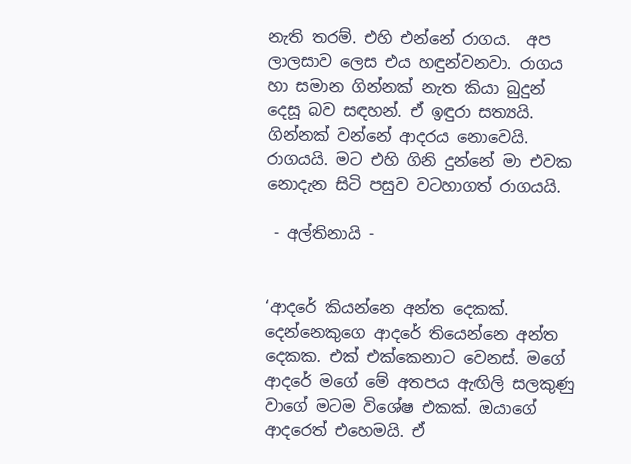නැති තරම්. එහි එන්නේ රාගය.  අප ලාලසාව ලෙස එය හඳුන්වනවා. රාගය හා සමාන ගින්නක් නැත කියා බුදුන් දෙසූ බව සඳහන්. ඒ ඉඳුරා සත්‍යයි. ගින්නක් වන්නේ ආදරය නොවෙයි. රාගයයි. මට එහි ගිනි දුන්නේ මා එවක නොදැන සිටි පසුව වටහාගත් රාගයයි.

 - අල්තිනායි -


‘ආදරේ කියන්නෙ අන්ත දෙකක්. දෙන්නෙකුගෙ ආදරේ තියෙන්නෙ අන්ත දෙකක. එක් එක්කෙනාට වෙනස්. මගේ ආදරේ මගේ මේ අතපය ඇඟිලි සලකුණු වාගේ මටම විශේෂ එකක්. ඔයාගේ ආදරෙත් එහෙමයි. ඒ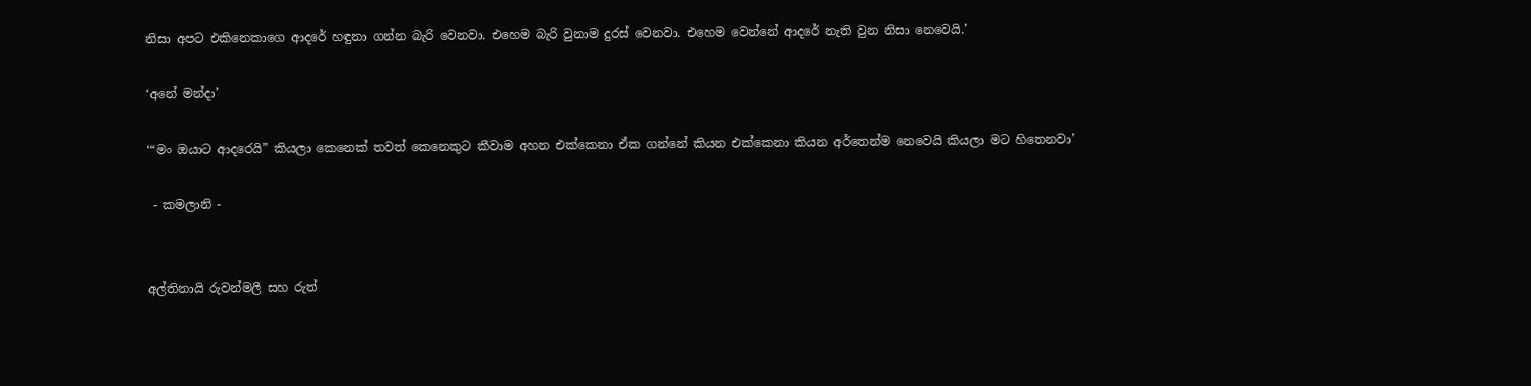නිසා අපට එකිනෙකාගෙ ආදරේ හඳුනා ගන්න බැරි වෙනවා. එහෙම බැරි වුනාම දුරස් වෙනවා. එහෙම වෙන්නේ ආදරේ නැති වුන නිසා නෙවෙයි.’

‘අනේ මන්දා’

‘“මං ඔයාට ආදරෙයි” කියලා කෙනෙක් තවත් කෙනෙකුට කීවාම අහන එක්කෙනා ඒක ගන්නේ කියන එක්කෙනා කියන අර්තෙන්ම නෙවෙයි කියලා මට හිතෙනවා’

 - කමලානි -


අල්තිනායි රුවන්මලී සහ රුත්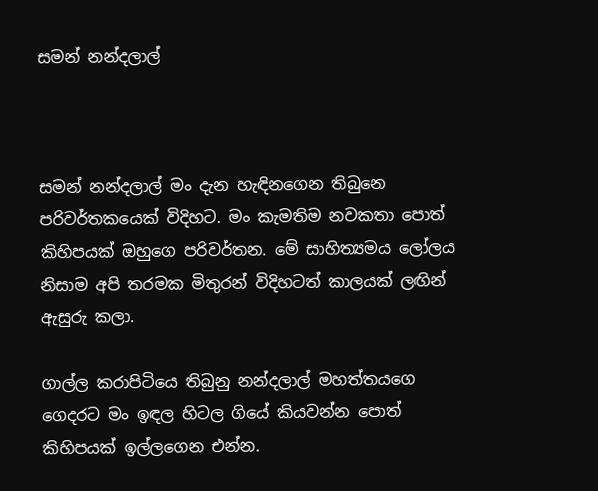සමන් නන්දලාල්



සමන් නන්දලාල් මං දැන හැඳිනගෙන තිබුනෙ පරිවර්තකයෙක් විදිහට. මං කැමතිම නවකතා පොත් කිහිපයක් ඔහුගෙ පරිවර්තන. මේ සාහිත්‍යමය ලෝලය නිසාම අපි තරමක මිතුරන් විදිහටත් කාලයක් ලඟින් ඇසුරු කලා.

ගාල්ල කරාපිටියෙ තිබුනු නන්දලාල් මහත්තයගෙ ගෙදරට මං ඉඳල හිටල ගියේ කියවන්න පොත් කිහිපයක් ඉල්ලගෙන එන්න.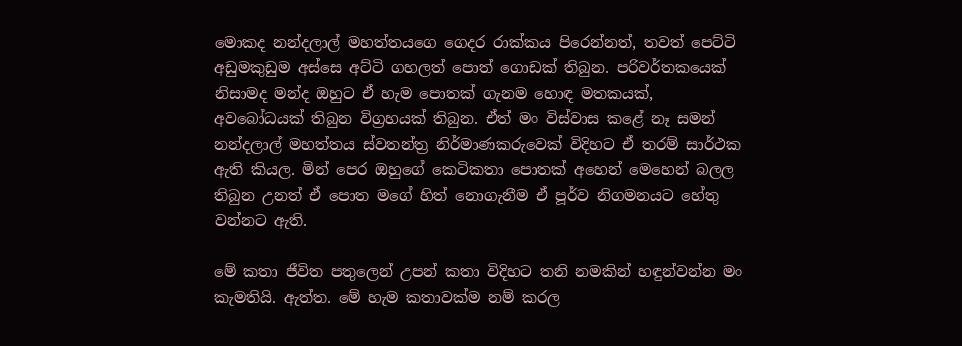මොකද නන්දලාල් මහත්තයගෙ ගෙදර රාක්කය පිරෙන්නත්, තවත් පෙට්ටි අඩුමකුඩුම අස්සෙ අට්ටි ගහලත් පොත් ගොඩක් තිබුන. පරිවර්තකයෙක් නිසාමද මන්ද ඔහුට ඒ හැම පොතක් ගැනම හොඳ මතකයක්, අවබෝධයක් තිබුන විග්‍රහයක් තිබුන. ඒත් මං විස්වාස කළේ නෑ සමන් නන්දලාල් මහත්තය ස්වතන්ත්‍ර නිර්මාණකරුවෙක් විදිහට ඒ තරම් සාර්ථක ඇති කියල. මින් පෙර ඔහුගේ කෙටිකතා පොතක් අහෙන් මෙහෙන් බලල තිබුන උනත් ඒ පොත මගේ හිත් නොගැනීම ඒ පූර්ව නිගමනයට හේතු වන්නට ඇති.

මේ කතා ජීවිත පතුලෙන් උපන් කතා විදිහට තනි නමකින් හඳුන්වන්න මං කැමතියි. ඇත්ත. මේ හැම කතාවක්ම නම් කරල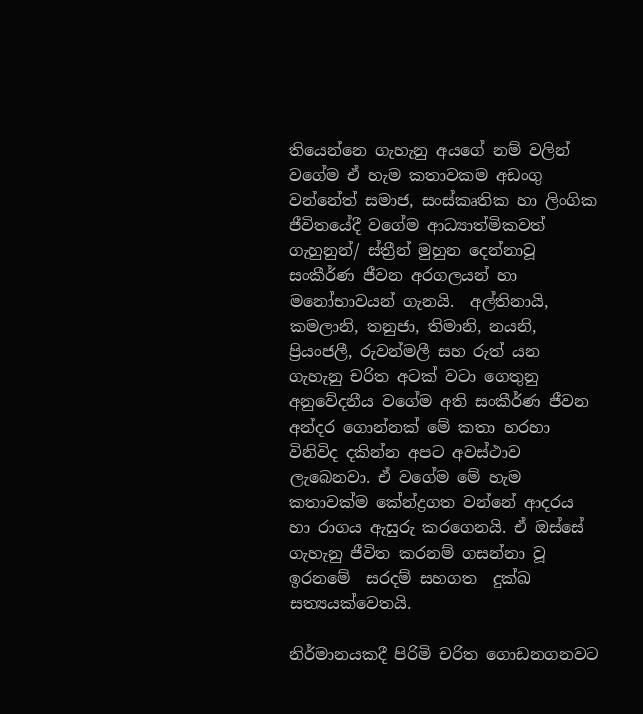තියෙන්නෙ ගැහැනු අයගේ නම් වලින් වගේම ඒ හැම කතාවකම අඩංගු වන්නේත් සමාජ, සංස්කෘතික හා ලිංගික ජීවිතයේදී වගේම ආධ්‍යාත්මිකවත් ගැහුනුන්/ ස්ත්‍රීන් මුහුන දෙන්නාවූ සංකීර්ණ ජීවන අරගලයන් හා මනෝභාවයන් ගැනයි.  අල්තිනායි, කමලානි, තනුජා, තිමානි, නයනි, ප්‍රියංජලී, රුවන්මලී සහ රුත් යන ගැහැනු චරිත අටක් වටා ගෙතුනු අනුවේදනීය වගේම අති සංකීර්ණ ජීවන අන්දර ගොන්නක් මේ කතා හරහා විනිවිද දකින්න අපට අවස්ථාව ලැබෙනවා. ඒ වගේම මේ හැම කතාවක්ම කේන්ද්‍රගත වන්නේ ආදරය හා රාගය ඇසුරු කරගෙනයි. ඒ ඔස්සේ ගැහැනු ජීවිත කරනම් ගසන්නා වූ ඉරනමේ  සරදම් සහගත  දුක්ඛ සත්‍යයක්වෙතයි.

නිර්මානයකදී පිරිමි චරිත ගොඩනගනවට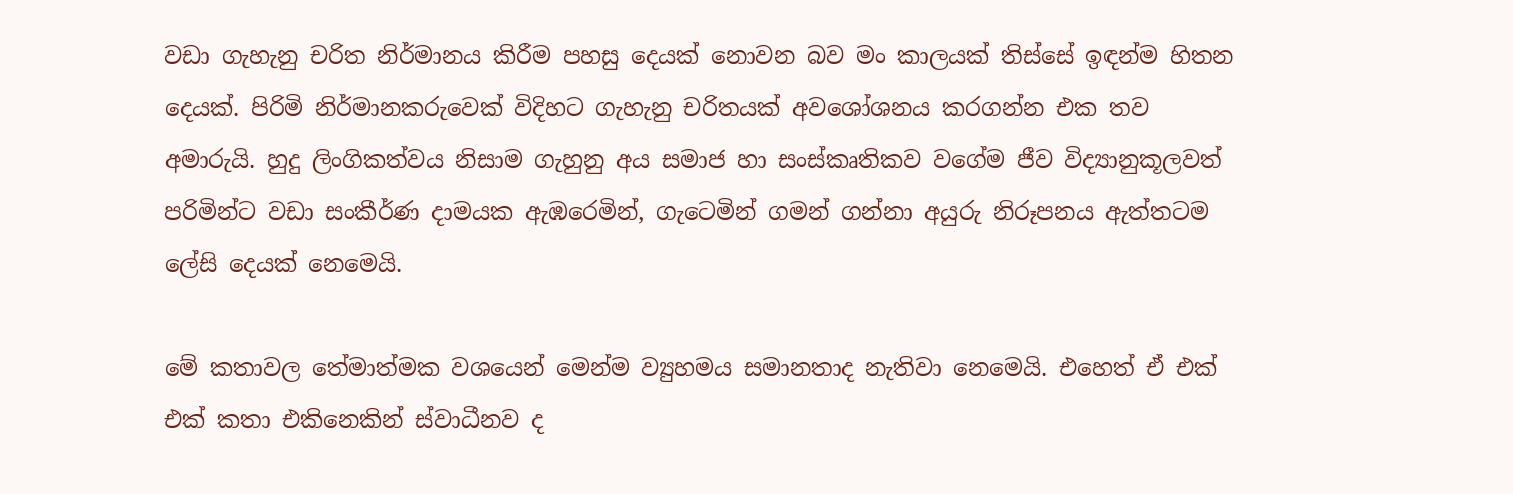වඩා ගැහැනු චරිත නිර්මානය කිරීම පහසු දෙයක් නොවන බව මං කාලයක් තිස්සේ ඉඳන්ම හිතන දෙයක්. පිරිමි නිර්මානකරුවෙක් විදිහට ගැහැනු චරිතයක් අවශෝශනය කරගන්න එක තව අමාරුයි. හුදු ලිංගිකත්වය නිසාම ගැහුනු අය සමාජ හා සංස්කෘතිකව වගේම ජීව විද්‍යානුකූලවත් පරිමින්ට වඩා සංකීර්ණ දාමයක ඇඹරෙමින්, ගැටෙමින් ගමන් ගන්නා අයුරු නිරූපනය ඇත්තටම ලේසි දෙයක් නෙමෙයි.

මේ කතාවල තේමාත්මක වශයෙන් මෙන්ම ව්‍යුහමය සමානතාද නැතිවා නෙමෙයි. එහෙත් ඒ එක් එක් කතා එකිනෙකින් ස්වාධීනව ද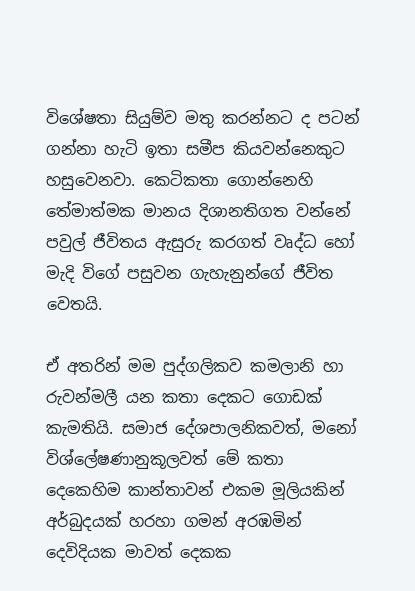විශේෂතා සියුම්ව මතු කරන්නට ද පටන් ගන්නා හැටි ඉතා සමීප කියවන්නෙකුට හසුවෙනවා. කෙටිකතා ගොන්නෙහි තේමාත්මක මානය දිශානතිගත වන්නේ පවුල් ජීවිතය ඇසුරු කරගත් වෘද්ධ හෝ මැදි විගේ පසුවන ගැහැනුන්ගේ ජීවිත වෙතයි.

ඒ අතරින් මම පුද්ගලිකව කමලානි හා රුවන්මලී යන කතා දෙකට ගොඩක් කැමතියි. සමාජ දේශපාලනිකවත්, මනෝ විශ්ලේෂණානුකූලවත් මේ කතා දෙකෙහිම කාන්තාවන් එකම මූලියකින් අර්බුදයක් හරහා ගමන් අරඹමින් දෙවිදියක මාවත් දෙකක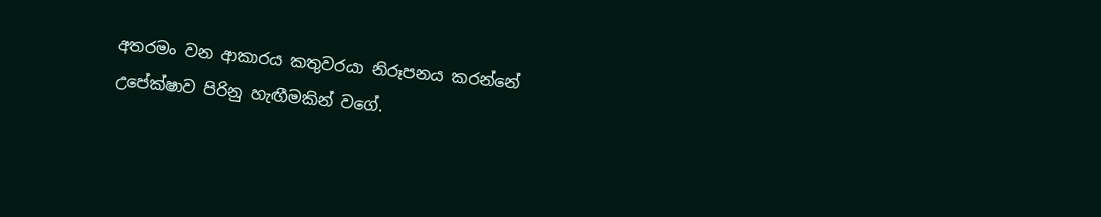අතරමං වන ආකාරය කතුවරයා නිරූපනය කරන්නේ උපේක්ෂාව පිරිනු හැඟීමකින් වගේ.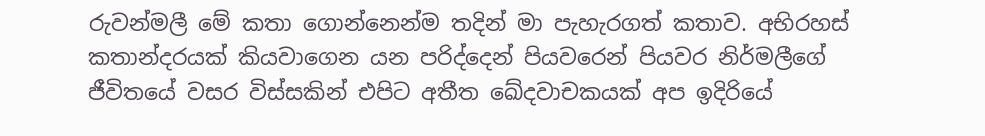රුවන්මලී මේ කතා ගොන්නෙන්ම තදින් මා පැහැරගත් කතාව. අභිරහස් කතාන්දරයක් කියවාගෙන යන පරිද්දෙන් පියවරෙන් පියවර නිර්මලීගේ ජීවිතයේ වසර විස්සකින් එපිට අතීත ඛේදවාචකයක් අප ඉදිරියේ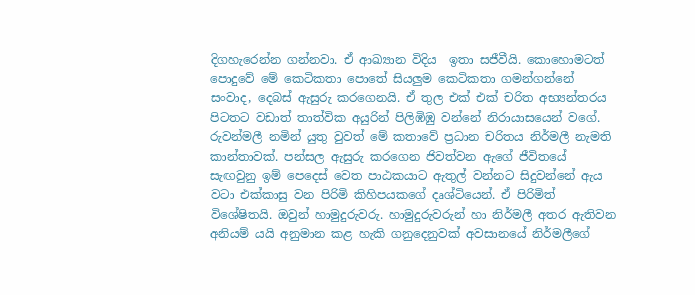දිගහැරෙන්න ගන්නවා. ඒ ආඛ්‍යාන විදිය  ඉතා සජීවීයි. කොහොමටත් පොදුවේ මේ කෙටිකතා පොතේ සියලුම කෙටිකතා ගමන්ගන්නේ සංවාද, දෙබස් ඇසුරු කරගෙනයි. ඒ තුල එක් එක් චරිත අභ්‍යන්තරය පිටතට වඩාත් තාත්වික අයුරින් පිලිඹිඹු වන්නේ නිරායාසයෙන් වගේ. රුවන්මලී නමින් යුතු වුවත් මේ කතාවේ ප්‍රධාන චරිතය නිර්මලී නැමති කාන්තාවක්. පන්සල ඇසුරු කරගෙන ජිවත්වන ඇගේ ජීවිතයේ සැඟවුනු ඉම් පෙදෙස් වෙත පාඨකයාට ඇතුල් වන්නට සිදුවන්නේ ඇය වටා එක්කාසු වන පිරිමි කිහිපයකගේ දෘශ්ටියෙන්. ඒ පිරිමිත් විශේෂිතයි. ඔවුන් හාමුදුරුවරු. හාමුදුරුවරුන් හා නිර්මලී අතර ඇතිවන අනියම් යයි අනුමාන කළ හැකි ගනුදෙනුවක් අවසානයේ නිර්මලීගේ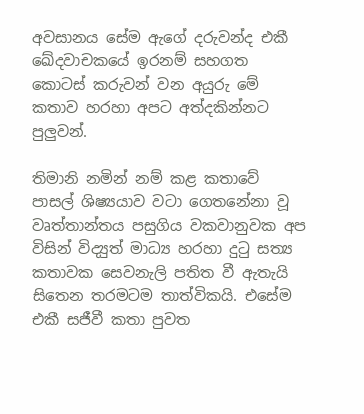අවසානය සේම ඇගේ දරුවන්ද එකී ඛේදවාචකයේ ඉරනම් සහගත කොටස් කරුවන් වන අයුරු මේ කතාව හරහා අපට අත්දකින්නට පුලුවන්.

තිමානි නමින් නම් කළ කතාවේ පාසල් ශිෂ්‍යයාව වටා ගෙතනේනා වූ වෘත්තාන්තය පසුගිය වකවානුවක අප විසින් විද්‍යුත් මාධ්‍ය හරහා දුටු සත්‍ය කතාවක සෙවනැලි පතිත වී ඇතැයි සිතෙන තරමටම තාත්විකයි. එසේම එකී සජීවී කතා පුවත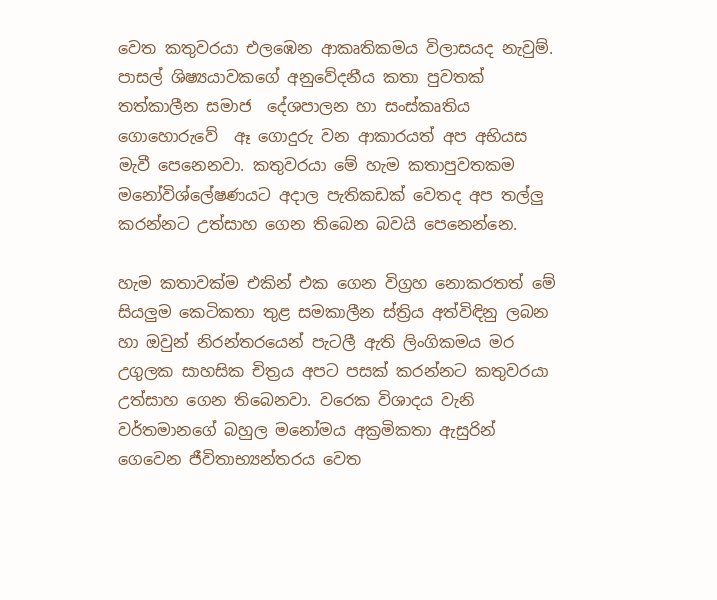වෙත කතුවරයා එලඹෙන ආකෘතිකමය විලාසයද නැවුම්. පාසල් ශිෂ්‍යයාවකගේ අනුවේදනීය කතා පුවතක් තත්කාලීන සමාජ  දේශපාලන හා සංස්කෘතිය ගොහොරුවේ  ඈ ගොදුරු වන ආකාරයත් අප අභියස මැවී පෙනෙනවා. කතුවරයා මේ හැම කතාපුවතකම මනෝවිශ්ලේෂණයට අදාල පැතිකඩක් වෙතද අප තල්ලු කරන්නට උත්සාහ ගෙන තිබෙන බවයි පෙනෙන්නෙ.

හැම කතාවක්ම එකින් එක ගෙන විග්‍රහ නොකරතත් මේ සියලුම කෙටිකතා තුළ සමකාලීන ස්ත්‍රිය අත්විඳිනු ලබන හා ඔවුන් නිරන්තරයෙන් පැටලී ඇති ලිංගිකමය මර උගුලක සාහසික චිත්‍රය අපට පසක් කරන්නට කතුවරයා උත්සාහ ගෙන තිබෙනවා. වරෙක විශාදය වැනි වර්තමානගේ බහුල මනෝමය අක්‍රමිකතා ඇසුරින් ගෙවෙන ජීවිතාභ්‍යන්තරය වෙත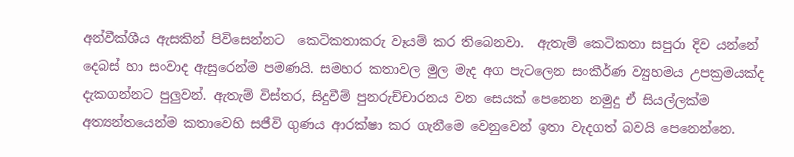අන්වීක්ශීය ඇසකින් පිවිසෙන්නට  කෙටිකතාකරු වෑයම් කර තිබෙනවා.  ඇතැම් කෙටිකතා සපුරා දිව යන්නේ දෙබස් හා සංවාද ඇසුරෙන්ම පමණයි. සමහර කතාවල මුල මැද අග පැටලෙන සංකීර්ණ ව්‍යුහමය උපක්‍රමයක්ද දැකගන්නට පුලුවන්. ඇතැම් විස්තර, සිදුවීම් පුනරුච්චාරනය වන සෙයක් පෙනෙන නමුදු ඒ සියල්ලක්ම අත්‍යන්තයෙන්ම කතාවෙහි සජීවි ගුණය ආරක්ෂා කර ගැනීමෙ වෙනුවෙන් ඉතා වැදගත් බවයි පෙනෙන්නෙ.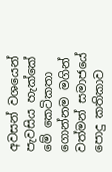අවසන් වශයෙන් පැවසිය හැක්කේ මේ කෙටිකතා ගොන්නම මගින් වත්මන් සමාජයේ පොදු කතිකාව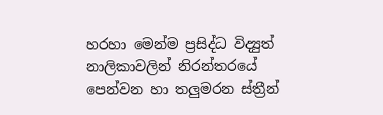හරහා මෙන්ම ප්‍රසිද්ධ විද්‍යුත් නාලිකාවලින් නිරන්තරයේ පෙන්වන හා තලුමරන ස්ත්‍රීන්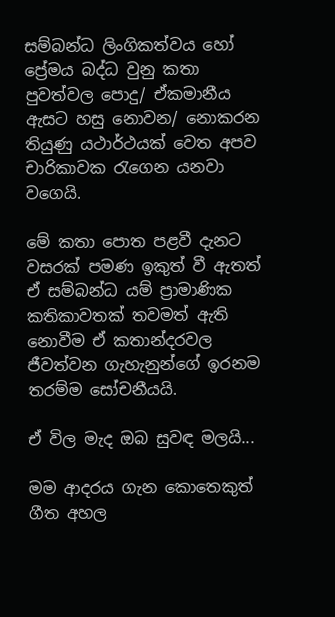සම්බන්ධ ලිංගිකත්වය හෝ ප්‍රේමය බද්ධ වුනු කතා පුවත්වල පොදු/ ඒකමානීය ඇසට හසු නොවන/ නොකරන තියුණු යථාර්ථයක් වෙත අපව චාරිකාවක රැගෙන යනවා වගෙයි.

මේ කතා පොත පළවී දැනට වසරක් පමණ ඉකුත් වී ඇතත් ඒ සම්බන්ධ යම් ප්‍රාමාණික කතිකාවතක් තවමත් ඇති නොවීම ඒ කතාන්දරවල ජීවත්වන ගැහැනුන්ගේ ඉරනම තරම්ම සෝචනීයයි.

ඒ විල මැද ඔබ සුවඳ මලයි...

මම ආදරය ගැන කොතෙකුත් ගීත අහල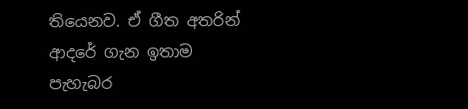තියෙනව. ඒ ගීත අතරින් ආදරේ ගැන ඉතාම පැහැබර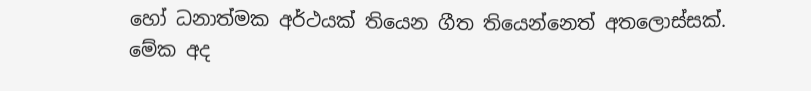හෝ ධනාත්මක අර්ථයක් තියෙන ගීත තියෙන්නෙත් අතලොස්සක්. මේක අද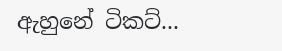ඇහුනේ ටිකට්...